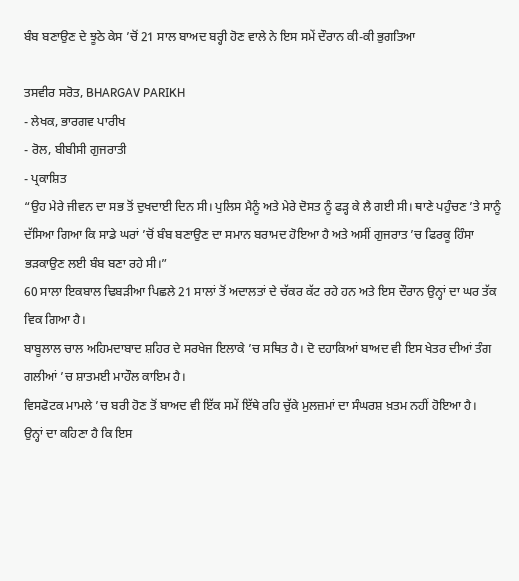ਬੰਬ ਬਣਾਉਣ ਦੇ ਝੂਠੇ ਕੇਸ ’ਚੋਂ 21 ਸਾਲ ਬਾਅਦ ਬਰ੍ਹੀ ਹੋਣ ਵਾਲੇ ਨੇ ਇਸ ਸਮੇਂ ਦੌਰਾਨ ਕੀ-ਕੀ ਭੁਗਤਿਆ

ਤਸਵੀਰ ਸਰੋਤ, BHARGAV PARIKH
- ਲੇਖਕ, ਭਾਰਗਵ ਪਾਰੀਖ
- ਰੋਲ, ਬੀਬੀਸੀ ਗੁਜਰਾਤੀ
- ਪ੍ਰਕਾਸ਼ਿਤ
“ਉਹ ਮੇਰੇ ਜੀਵਨ ਦਾ ਸਭ ਤੋਂ ਦੁਖਦਾਈ ਦਿਨ ਸੀ। ਪੁਲਿਸ ਮੈਨੂੰ ਅਤੇ ਮੇਰੇ ਦੋਸਤ ਨੂੰ ਫੜ੍ਹ ਕੇ ਲੈ ਗਈ ਸੀ। ਥਾਣੇ ਪਹੁੰਚਣ ’ਤੇ ਸਾਨੂੰ ਦੱਸਿਆ ਗਿਆ ਕਿ ਸਾਡੇ ਘਰਾਂ ’ਚੋਂ ਬੰਬ ਬਣਾਉਣ ਦਾ ਸਮਾਨ ਬਰਾਮਦ ਹੋਇਆ ਹੈ ਅਤੇ ਅਸੀਂ ਗੁਜਰਾਤ ’ਚ ਫਿਰਕੂ ਹਿੰਸਾ ਭੜਕਾਉਣ ਲਈ ਬੰਬ ਬਣਾ ਰਹੇ ਸੀ।”
60 ਸਾਲਾ ਇਕਬਾਲ ਢਿਬੜੀਆ ਪਿਛਲੇ 21 ਸਾਲਾਂ ਤੋਂ ਅਦਾਲਤਾਂ ਦੇ ਚੱਕਰ ਕੱਟ ਰਹੇ ਹਨ ਅਤੇ ਇਸ ਦੌਰਾਨ ਉਨ੍ਹਾਂ ਦਾ ਘਰ ਤੱਕ ਵਿਕ ਗਿਆ ਹੈ।
ਬਾਬੂਲਾਲ ਚਾਲ ਅਹਿਮਦਾਬਾਦ ਸ਼ਹਿਰ ਦੇ ਸਰਖੇਜ ਇਲਾਕੇ ’ਚ ਸਥਿਤ ਹੈ। ਦੋ ਦਹਾਕਿਆਂ ਬਾਅਦ ਵੀ ਇਸ ਖੇਤਰ ਦੀਆਂ ਤੰਗ ਗਲੀਆਂ ’ਚ ਸ਼ਾਤਮਈ ਮਾਹੌਲ ਕਾਇਮ ਹੈ।
ਵਿਸਫੋਟਕ ਮਾਮਲੇ ’ਚ ਬਰੀ ਹੋਣ ਤੋਂ ਬਾਅਦ ਵੀ ਇੱਕ ਸਮੇਂ ਇੱਥੇ ਰਹਿ ਚੁੱਕੇ ਮੁਲਜ਼ਮਾਂ ਦਾ ਸੰਘਰਸ਼ ਖ਼ਤਮ ਨਹੀਂ ਹੋਇਆ ਹੈ।
ਉਨ੍ਹਾਂ ਦਾ ਕਹਿਣਾ ਹੈ ਕਿ ਇਸ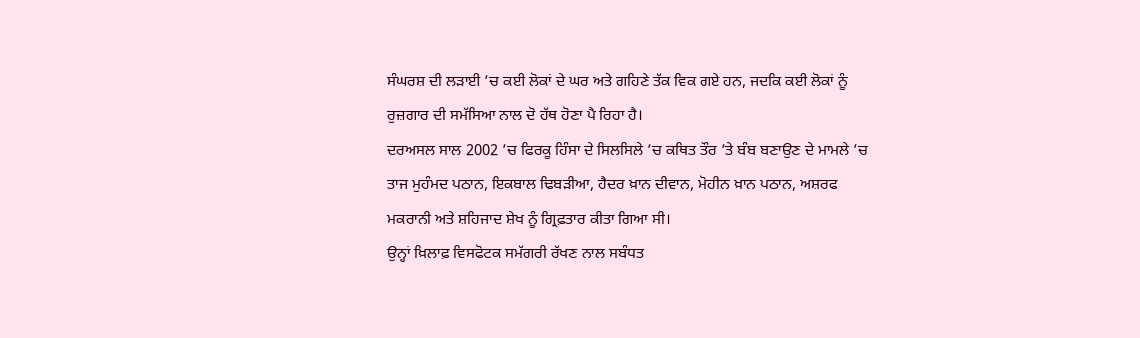ਸੰਘਰਸ਼ ਦੀ ਲੜਾਈ ’ਚ ਕਈ ਲੋਕਾਂ ਦੇ ਘਰ ਅਤੇ ਗਹਿਣੇ ਤੱਕ ਵਿਕ ਗਏ ਹਨ, ਜਦਕਿ ਕਈ ਲੋਕਾਂ ਨੂੰ ਰੁਜ਼ਗਾਰ ਦੀ ਸਮੱਸਿਆ ਨਾਲ ਦੋ ਹੱਥ ਹੋਣਾ ਪੈ ਰਿਹਾ ਹੈ।
ਦਰਅਸਲ ਸਾਲ 2002 ’ਚ ਫਿਰਕੂ ਹਿੰਸਾ ਦੇ ਸਿਲਸਿਲੇ ’ਚ ਕਥਿਤ ਤੌਰ ’ਤੇ ਬੰਬ ਬਣਾਉਣ ਦੇ ਮਾਮਲੇ ’ਚ ਤਾਜ ਮੁਹੰਮਦ ਪਠਾਨ, ਇਕਬਾਲ ਢਿਬੜੀਆ, ਹੈਦਰ ਖ਼ਾਨ ਦੀਵਾਨ, ਮੋਹੀਨ ਖ਼ਾਨ ਪਠਾਨ, ਅਸ਼ਰਫ ਮਕਰਾਨੀ ਅਤੇ ਸ਼ਹਿਜਾਦ ਸ਼ੇਖ ਨੂੰ ਗ੍ਰਿਫ਼ਤਾਰ ਕੀਤਾ ਗਿਆ ਸੀ।
ਉਨ੍ਹਾਂ ਖ਼ਿਲਾਫ਼ ਵਿਸਫੋਟਕ ਸਮੱਗਰੀ ਰੱਖਣ ਨਾਲ ਸਬੰਧਤ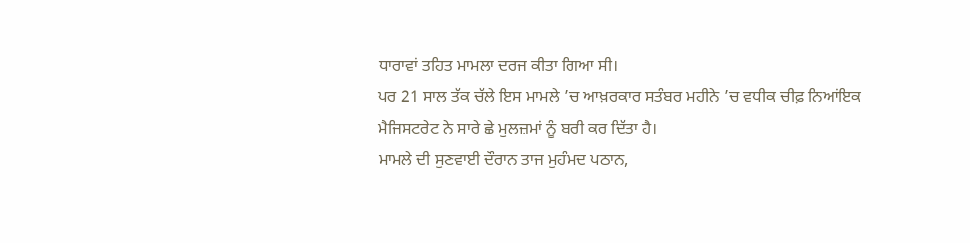ਧਾਰਾਵਾਂ ਤਹਿਤ ਮਾਮਲਾ ਦਰਜ ਕੀਤਾ ਗਿਆ ਸੀ।
ਪਰ 21 ਸਾਲ ਤੱਕ ਚੱਲੇ ਇਸ ਮਾਮਲੇ ’ਚ ਆਖ਼ਰਕਾਰ ਸਤੰਬਰ ਮਹੀਨੇ ’ਚ ਵਧੀਕ ਚੀਫ਼ ਨਿਆਂਇਕ ਮੈਜਿਸਟਰੇਟ ਨੇ ਸਾਰੇ ਛੇ ਮੁਲਜ਼ਮਾਂ ਨੂੰ ਬਰੀ ਕਰ ਦਿੱਤਾ ਹੈ।
ਮਾਮਲੇ ਦੀ ਸੁਣਵਾਈ ਦੌਰਾਨ ਤਾਜ ਮੁਹੰਮਦ ਪਠਾਨ,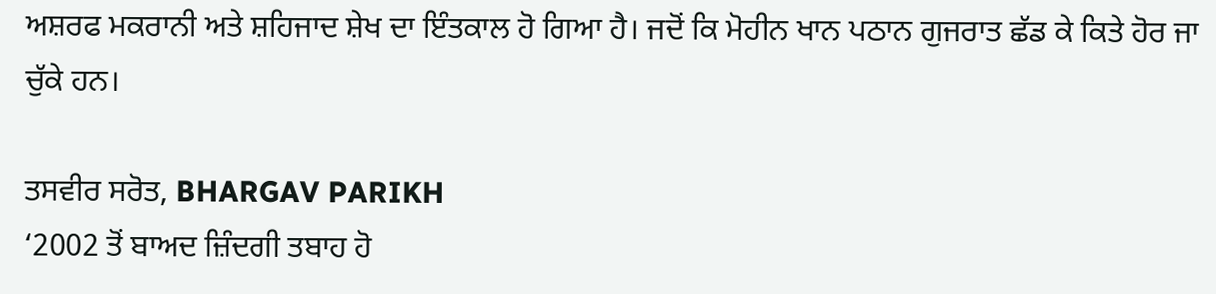ਅਸ਼ਰਫ ਮਕਰਾਨੀ ਅਤੇ ਸ਼ਹਿਜਾਦ ਸ਼ੇਖ ਦਾ ਇੰਤਕਾਲ ਹੋ ਗਿਆ ਹੈ। ਜਦੋਂ ਕਿ ਮੋਹੀਨ ਖਾਨ ਪਠਾਨ ਗੁਜਰਾਤ ਛੱਡ ਕੇ ਕਿਤੇ ਹੋਰ ਜਾ ਚੁੱਕੇ ਹਨ।

ਤਸਵੀਰ ਸਰੋਤ, BHARGAV PARIKH
‘2002 ਤੋਂ ਬਾਅਦ ਜ਼ਿੰਦਗੀ ਤਬਾਹ ਹੋ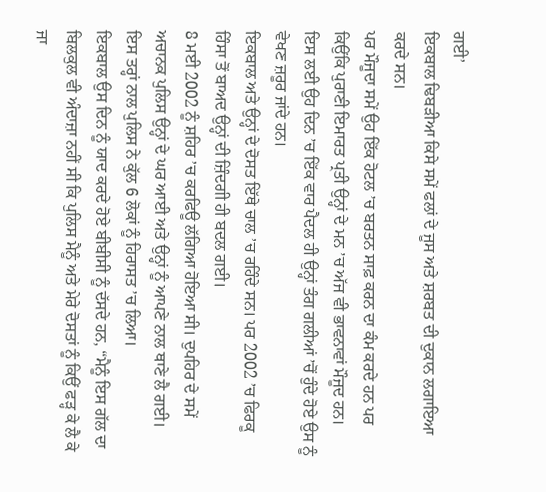ਗਈ’
ਇਕਬਾਲ ਢਿਬੜੀਆ ਕਿਸੇ ਸਮੇਂ ਫਲਾਂ ਦੇ ਜੂਸ ਅਤੇ ਸ਼ਰਬਤ ਦੀ ਦੁਕਾਨ ਲਗਾਇਆ ਕਰਦੇ ਸਨ।
ਪਰ ਮੌਜੂਦਾ ਸਮੇਂ ਉਹ ਇੱਕ ਹੋਟਲ ’ਚ ਬਰਤਨ ਸਾਫ਼ ਕਰਨ ਦਾ ਕੰਮ ਕਰਦੇ ਹਨ ਪਰ ਕਿਉਂਕਿ ਪੁਰਾਣੀ ਇਮਾਰਤ ਪ੍ਰਤੀ ਉਨ੍ਹਾਂ ਦੇ ਮਨ ’ਚ ਅੱਜ ਵੀ ਭਾਵਨਾਵਾਂ ਮੌਜੂਦ ਹਨ।
ਇਸ ਲਈ ਉਹ ਦਿਨ ’ਚ ਇੱਕ ਵਾਰ ਪੈਦਲ ਹੀ ਉਨ੍ਹਾਂ ਤੰਗ ਗਲੀਆਂ ’ਚੋਂ ਹੁੰਦੇ ਹੋਏ ਉਸ ਨੂੰ ਵੇਖਣ ਜ਼ਰੂਰ ਜਾਂਦੇ ਹਨ।
ਇਕਬਾਲ ਅਤੇ ਉਨ੍ਹਾਂ ਦੇ ਦੋਸਤ ਇੱਥੇ ਚਾਲ ’ਚ ਰਹਿੰਦੇ ਸਨ। ਪਰ 2002 ’ਚ ਫਿਰਕੂ ਹਿੰਸਾ ਤੋਂ ਬਾਅਦ ਉਨ੍ਹਾਂ ਦੀ ਜ਼ਿੰਦਗੀ ਹੀ ਬਦਲ ਗਈ।
8 ਮਈ 2002 ਨੂੰ ਸ਼ਹਿਰ ’ਚ ਕਰਫਿਊ ਲੱਗਿਆ ਹੋਇਆ ਸੀ। ਦੁਪਹਿਰ ਦੇ ਸਮੇਂ ਅਚਾਨਕ ਪੁਲਿਸ ਉਨ੍ਹਾਂ ਦੇ ਘਰ ਆਈ ਅਤੇ ਉਨ੍ਹਾਂ ਨੂੰ ਆਪਣੇ ਨਾਲ ਥਾਣੇ ਲੈ ਗਈ। ਇਸ ਤਰ੍ਹਾਂ ਨਾਲ ਪੁਲਿਸ ਨੇ ਕੁੱਲ 6 ਲੋਕਾਂ ਨੂੰ ਹਿਰਾਸਤ ’ਚ ਲਿਆ।
ਇਕਬਾਲ ਉਸ ਦਿਨ ਨੂੰ ਯਾਦ ਕਰਦੇ ਹੋਏ ਬੀਬੀਸੀ ਨੂੰ ਦੱਸਦੇ ਹਨ, “ਮੈਨੂੰ ਇਸ ਗੱਲ ਦਾ ਬਿਲਕੁਲ ਵੀ ਅੰਦਾਜ਼ਾ ਨਹੀਂ ਸੀ ਕਿ ਪੁਲਿਸ ਮੈਨੂੰ ਅਤੇ ਮੇਰੇ ਦੋਸਤਾਂ ਨੂੰ ਕਿਉਂ ਫੜ੍ਹ ਕੇ ਲੈ ਕੇ ਜਾ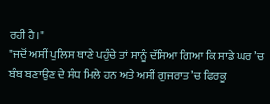ਰਹੀ ਹੈ।"
"ਜਦੋਂ ਅਸੀਂ ਪੁਲਿਸ ਥਾਣੇ ਪਹੁੰਚੇ ਤਾਂ ਸਾਨੂੰ ਦੱਸਿਆ ਗਿਆ ਕਿ ਸਾਡੇ ਘਰ ’ਚ ਬੰਬ ਬਣਾਉਣ ਦੇ ਸੰਧ ਮਿਲੇ ਹਨ ਅਤੇ ਅਸੀਂ ਗੁਜਰਾਤ ’ਚ ਫਿਰਕੂ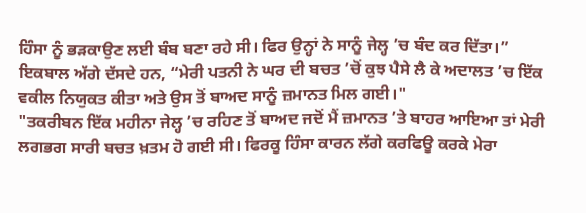ਹਿੰਸਾ ਨੂੰ ਭੜਕਾਉਣ ਲਈ ਬੰਬ ਬਣਾ ਰਹੇ ਸੀ। ਫਿਰ ਉਨ੍ਹਾਂ ਨੇ ਸਾਨੂੰ ਜੇਲ੍ਹ ’ਚ ਬੰਦ ਕਰ ਦਿੱਤਾ।”
ਇਕਬਾਲ ਅੱਗੇ ਦੱਸਦੇ ਹਨ, “ਮੇਰੀ ਪਤਨੀ ਨੇ ਘਰ ਦੀ ਬਚਤ ’ਚੋਂ ਕੁਝ ਪੈਸੇ ਲੈ ਕੇ ਅਦਾਲਤ ’ਚ ਇੱਕ ਵਕੀਲ ਨਿਯੁਕਤ ਕੀਤਾ ਅਤੇ ਉਸ ਤੋਂ ਬਾਅਦ ਸਾਨੂੰ ਜ਼ਮਾਨਤ ਮਿਲ ਗਈ।"
"ਤਕਰੀਬਨ ਇੱਕ ਮਹੀਨਾ ਜੇਲ੍ਹ ’ਚ ਰਹਿਣ ਤੋਂ ਬਾਅਦ ਜਦੋਂ ਮੈਂ ਜ਼ਮਾਨਤ ’ਤੇ ਬਾਹਰ ਆਇਆ ਤਾਂ ਮੇਰੀ ਲਗਭਗ ਸਾਰੀ ਬਚਤ ਖ਼ਤਮ ਹੋ ਗਈ ਸੀ। ਫਿਰਕੂ ਹਿੰਸਾ ਕਾਰਨ ਲੱਗੇ ਕਰਫਿਊ ਕਰਕੇ ਮੇਰਾ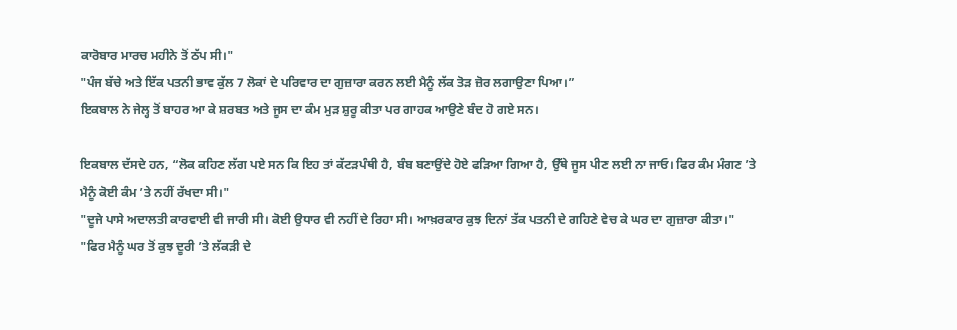ਕਾਰੋਬਾਰ ਮਾਰਚ ਮਹੀਨੇ ਤੋਂ ਠੱਪ ਸੀ।"
"ਪੰਜ ਬੱਚੇ ਅਤੇ ਇੱਕ ਪਤਨੀ ਭਾਵ ਕੁੱਲ 7 ਲੋਕਾਂ ਦੇ ਪਰਿਵਾਰ ਦਾ ਗੁਜ਼ਾਰਾ ਕਰਨ ਲਈ ਮੈਨੂੰ ਲੱਕ ਤੋੜ ਜ਼ੋਰ ਲਗਾਉਣਾ ਪਿਆ।”
ਇਕਬਾਲ ਨੇ ਜੇਲ੍ਹ ਤੋਂ ਬਾਹਰ ਆ ਕੇ ਸ਼ਰਬਤ ਅਤੇ ਜੂਸ ਦਾ ਕੰਮ ਮੁੜ ਸ਼ੁਰੂ ਕੀਤਾ ਪਰ ਗਾਹਕ ਆਉਣੇ ਬੰਦ ਹੋ ਗਏ ਸਨ।

ਇਕਬਾਲ ਦੱਸਦੇ ਹਨ, “ਲੋਕ ਕਹਿਣ ਲੱਗ ਪਏ ਸਨ ਕਿ ਇਹ ਤਾਂ ਕੱਟੜਪੰਥੀ ਹੈ, ਬੰਬ ਬਣਾਉਂਦੇ ਹੋਏ ਫੜਿਆ ਗਿਆ ਹੈ, ਉੱਥੇ ਜੂਸ ਪੀਣ ਲਈ ਨਾ ਜਾਓ। ਫਿਰ ਕੰਮ ਮੰਗਣ ’ਤੇ ਮੈਨੂੰ ਕੋਈ ਕੰਮ ’ਤੇ ਨਹੀਂ ਰੱਖਦਾ ਸੀ।"
"ਦੂਜੇ ਪਾਸੇ ਅਦਾਲਤੀ ਕਾਰਵਾਈ ਵੀ ਜਾਰੀ ਸੀ। ਕੋਈ ਉਧਾਰ ਵੀ ਨਹੀਂ ਦੇ ਰਿਹਾ ਸੀ। ਆਖ਼ਰਕਾਰ ਕੁਝ ਦਿਨਾਂ ਤੱਕ ਪਤਨੀ ਦੇ ਗਹਿਣੇ ਵੇਚ ਕੇ ਘਰ ਦਾ ਗੁਜ਼ਾਰਾ ਕੀਤਾ।"
"ਫਿਰ ਮੈਨੂੰ ਘਰ ਤੋਂ ਕੁਝ ਦੂਰੀ ’ਤੇ ਲੱਕੜੀ ਦੇ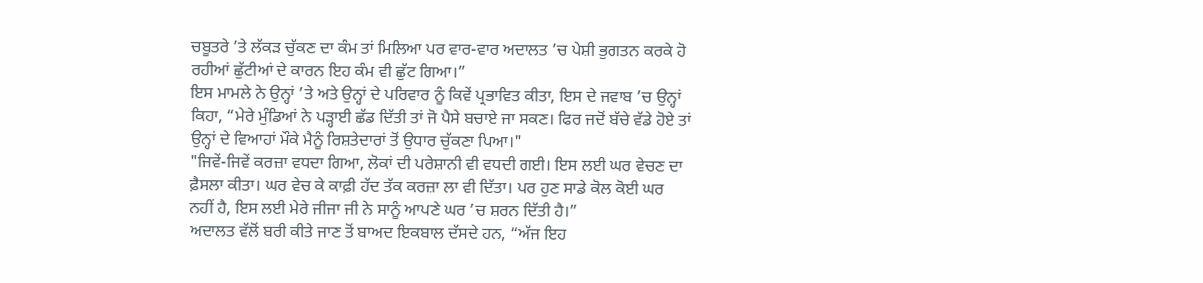ਚਬੂਤਰੇ ’ਤੇ ਲੱਕੜ ਚੁੱਕਣ ਦਾ ਕੰਮ ਤਾਂ ਮਿਲਿਆ ਪਰ ਵਾਰ-ਵਾਰ ਅਦਾਲਤ ’ਚ ਪੇਸ਼ੀ ਭੁਗਤਨ ਕਰਕੇ ਹੋ ਰਹੀਆਂ ਛੁੱਟੀਆਂ ਦੇ ਕਾਰਨ ਇਹ ਕੰਮ ਵੀ ਛੁੱਟ ਗਿਆ।”
ਇਸ ਮਾਮਲੇ ਨੇ ਉਨ੍ਹਾਂ ’ਤੇ ਅਤੇ ਉਨ੍ਹਾਂ ਦੇ ਪਰਿਵਾਰ ਨੂੰ ਕਿਵੇਂ ਪ੍ਰਭਾਵਿਤ ਕੀਤਾ, ਇਸ ਦੇ ਜਵਾਬ ’ਚ ਉਨ੍ਹਾਂ ਕਿਹਾ, “ਮੇਰੇ ਮੁੰਡਿਆਂ ਨੇ ਪੜ੍ਹਾਈ ਛੱਡ ਦਿੱਤੀ ਤਾਂ ਜੋ ਪੈਸੇ ਬਚਾਏ ਜਾ ਸਕਣ। ਫਿਰ ਜਦੋਂ ਬੱਚੇ ਵੱਡੇ ਹੋਏ ਤਾਂ ਉਨ੍ਹਾਂ ਦੇ ਵਿਆਹਾਂ ਮੌਕੇ ਮੈਨੂੰ ਰਿਸ਼ਤੇਦਾਰਾਂ ਤੋਂ ਉਧਾਰ ਚੁੱਕਣਾ ਪਿਆ।"
"ਜਿਵੇਂ-ਜਿਵੇਂ ਕਰਜ਼ਾ ਵਧਦਾ ਗਿਆ, ਲੋਕਾਂ ਦੀ ਪਰੇਸ਼ਾਨੀ ਵੀ ਵਧਦੀ ਗਈ। ਇਸ ਲਈ ਘਰ ਵੇਚਣ ਦਾ ਫ਼ੈਸਲਾ ਕੀਤਾ। ਘਰ ਵੇਚ ਕੇ ਕਾਫ਼ੀ ਹੱਦ ਤੱਕ ਕਰਜ਼ਾ ਲਾ ਵੀ ਦਿੱਤਾ। ਪਰ ਹੁਣ ਸਾਡੇ ਕੋਲ ਕੋਈ ਘਰ ਨਹੀਂ ਹੈ, ਇਸ ਲਈ ਮੇਰੇ ਜੀਜਾ ਜੀ ਨੇ ਸਾਨੂੰ ਆਪਣੇ ਘਰ ’ਚ ਸ਼ਰਨ ਦਿੱਤੀ ਹੈ।”
ਅਦਾਲਤ ਵੱਲੋਂ ਬਰੀ ਕੀਤੇ ਜਾਣ ਤੋਂ ਬਾਅਦ ਇਕਬਾਲ ਦੱਸਦੇ ਹਨ, “ਅੱਜ ਇਹ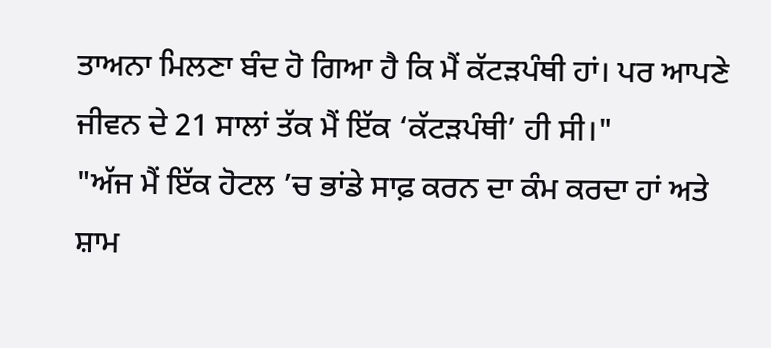ਤਾਅਨਾ ਮਿਲਣਾ ਬੰਦ ਹੋ ਗਿਆ ਹੈ ਕਿ ਮੈਂ ਕੱਟੜਪੰਥੀ ਹਾਂ। ਪਰ ਆਪਣੇ ਜੀਵਨ ਦੇ 21 ਸਾਲਾਂ ਤੱਕ ਮੈਂ ਇੱਕ ‘ਕੱਟੜਪੰਥੀ’ ਹੀ ਸੀ।"
"ਅੱਜ ਮੈਂ ਇੱਕ ਹੋਟਲ ’ਚ ਭਾਂਡੇ ਸਾਫ਼ ਕਰਨ ਦਾ ਕੰਮ ਕਰਦਾ ਹਾਂ ਅਤੇ ਸ਼ਾਮ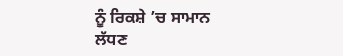ਨੂੰ ਰਿਕਸ਼ੇ ’ਚ ਸਾਮਾਨ ਲੱਧਣ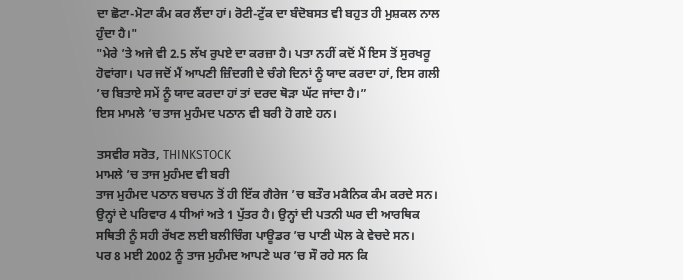ਦਾ ਛੋਟਾ-ਮੋਟਾ ਕੰਮ ਕਰ ਲੈਂਦਾ ਹਾਂ। ਰੋਟੀ-ਟੁੱਕ ਦਾ ਬੰਦੋਬਸਤ ਵੀ ਬਹੁਤ ਹੀ ਮੁਸ਼ਕਲ ਨਾਲ ਹੁੰਦਾ ਹੈ।"
"ਮੇਰੇ ’ਤੇ ਅਜੇ ਵੀ 2.5 ਲੱਖ ਰੁਪਏ ਦਾ ਕਰਜ਼ਾ ਹੈ। ਪਤਾ ਨਹੀਂ ਕਦੋਂ ਮੈਂ ਇਸ ਤੋਂ ਸੁਰਖਰੂ ਹੋਵਾਂਗਾ। ਪਰ ਜਦੋਂ ਮੈਂ ਆਪਣੀ ਜ਼ਿੰਦਗੀ ਦੇ ਚੰਗੇ ਦਿਨਾਂ ਨੂੰ ਯਾਦ ਕਰਦਾ ਹਾਂ, ਇਸ ਗਲੀ ’ਚ ਬਿਤਾਏ ਸਮੇਂ ਨੂੰ ਯਾਦ ਕਰਦਾ ਹਾਂ ਤਾਂ ਦਰਦ ਥੋੜਾ ਘੱਟ ਜਾਂਦਾ ਹੈ।”
ਇਸ ਮਾਮਲੇ ’ਚ ਤਾਜ ਮੁਹੰਮਦ ਪਠਾਨ ਵੀ ਬਰੀ ਹੋ ਗਏ ਹਨ।

ਤਸਵੀਰ ਸਰੋਤ, THINKSTOCK
ਮਾਮਲੇ ’ਚ ਤਾਜ ਮੁਹੰਮਦ ਵੀ ਬਰੀ
ਤਾਜ ਮੁਹੰਮਦ ਪਠਾਨ ਬਚਪਨ ਤੋਂ ਹੀ ਇੱਕ ਗੈਰੇਜ ’ਚ ਬਤੌਰ ਮਕੈਨਿਕ ਕੰਮ ਕਰਦੇ ਸਨ। ਉਨ੍ਹਾਂ ਦੇ ਪਰਿਵਾਰ 4 ਧੀਆਂ ਅਤੇ 1 ਪੁੱਤਰ ਹੈ। ਉਨ੍ਹਾਂ ਦੀ ਪਤਨੀ ਘਰ ਦੀ ਆਰਥਿਕ ਸਥਿਤੀ ਨੂੰ ਸਹੀ ਰੱਖਣ ਲਈ ਬਲੀਚਿੰਗ ਪਾਊਡਰ ’ਚ ਪਾਣੀ ਘੋਲ ਕੇ ਵੇਚਦੇ ਸਨ।
ਪਰ 8 ਮਈ 2002 ਨੂੰ ਤਾਜ ਮੁਹੰਮਦ ਆਪਣੇ ਘਰ ’ਚ ਸੌ ਰਹੇ ਸਨ ਕਿ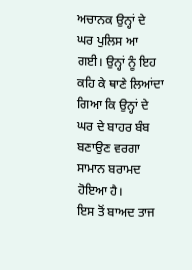ਅਚਾਨਕ ਉਨ੍ਹਾਂ ਦੇ ਘਰ ਪੁਲਿਸ ਆ ਗਈ। ਉਨ੍ਹਾਂ ਨੂੰ ਇਹ ਕਹਿ ਕੇ ਥਾਣੇ ਲਿਆਂਦਾ ਗਿਆ ਕਿ ਉਨ੍ਹਾਂ ਦੇ ਘਰ ਦੇ ਬਾਹਰ ਬੰਬ ਬਣਾਉਣ ਵਰਗਾ ਸਾਮਾਨ ਬਰਾਮਦ ਹੋਇਆ ਹੈ।
ਇਸ ਤੋਂ ਬਾਅਦ ਤਾਜ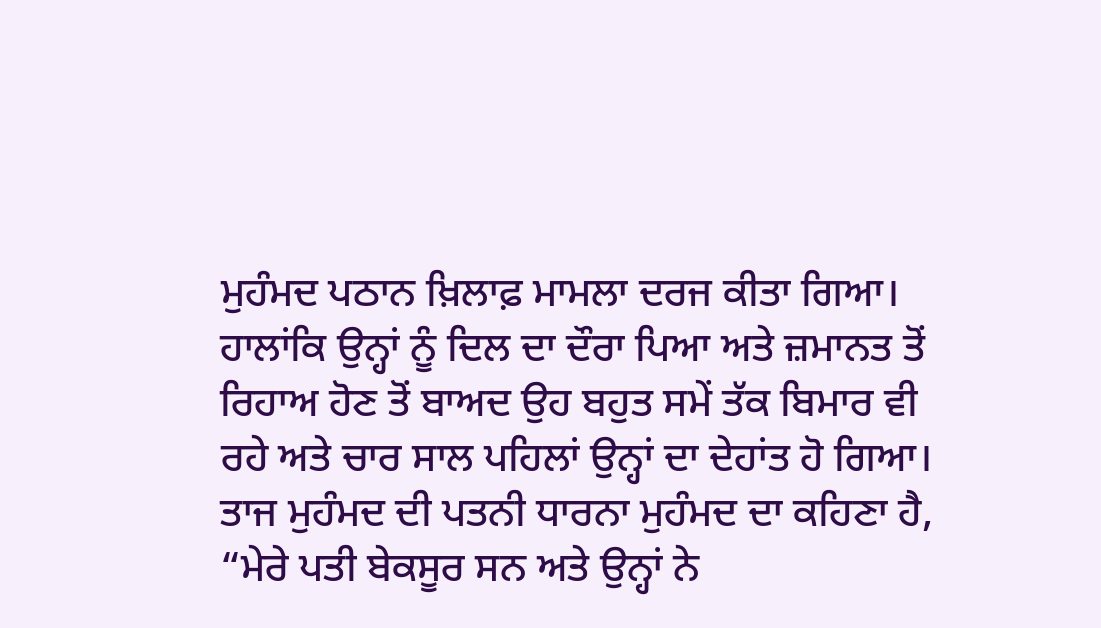ਮੁਹੰਮਦ ਪਠਾਨ ਖ਼ਿਲਾਫ਼ ਮਾਮਲਾ ਦਰਜ ਕੀਤਾ ਗਿਆ। ਹਾਲਾਂਕਿ ਉਨ੍ਹਾਂ ਨੂੰ ਦਿਲ ਦਾ ਦੌਰਾ ਪਿਆ ਅਤੇ ਜ਼ਮਾਨਤ ਤੋਂ ਰਿਹਾਅ ਹੋਣ ਤੋਂ ਬਾਅਦ ਉਹ ਬਹੁਤ ਸਮੇਂ ਤੱਕ ਬਿਮਾਰ ਵੀ ਰਹੇ ਅਤੇ ਚਾਰ ਸਾਲ ਪਹਿਲਾਂ ਉਨ੍ਹਾਂ ਦਾ ਦੇਹਾਂਤ ਹੋ ਗਿਆ।
ਤਾਜ ਮੁਹੰਮਦ ਦੀ ਪਤਨੀ ਧਾਰਨਾ ਮੁਹੰਮਦ ਦਾ ਕਹਿਣਾ ਹੈ, “ਮੇਰੇ ਪਤੀ ਬੇਕਸੂਰ ਸਨ ਅਤੇ ਉਨ੍ਹਾਂ ਨੇ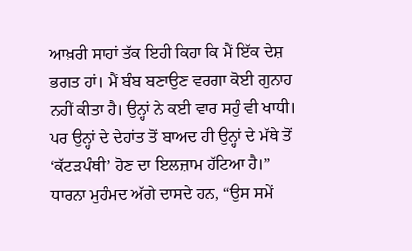ਆਖ਼ਰੀ ਸਾਹਾਂ ਤੱਕ ਇਹੀ ਕਿਹਾ ਕਿ ਮੈਂ ਇੱਕ ਦੇਸ਼ ਭਗਤ ਹਾਂ। ਮੈਂ ਬੰਬ ਬਣਾਉਣ ਵਰਗਾ ਕੋਈ ਗੁਨਾਹ ਨਹੀਂ ਕੀਤਾ ਹੈ। ਉਨ੍ਹਾਂ ਨੇ ਕਈ ਵਾਰ ਸਹੁੰ ਵੀ ਖਾਧੀ। ਪਰ ਉਨ੍ਹਾਂ ਦੇ ਦੇਹਾਂਤ ਤੋਂ ਬਾਅਦ ਹੀ ਉਨ੍ਹਾਂ ਦੇ ਮੱਥੇ ਤੋਂ ‘ਕੱਟੜਪੰਥੀ’ ਹੋਣ ਦਾ ਇਲਜ਼ਾਮ ਹੱਟਿਆ ਹੈ।”
ਧਾਰਨਾ ਮੁਹੰਮਦ ਅੱਗੇ ਦਾਸਦੇ ਹਨ, “ਉਸ ਸਮੇਂ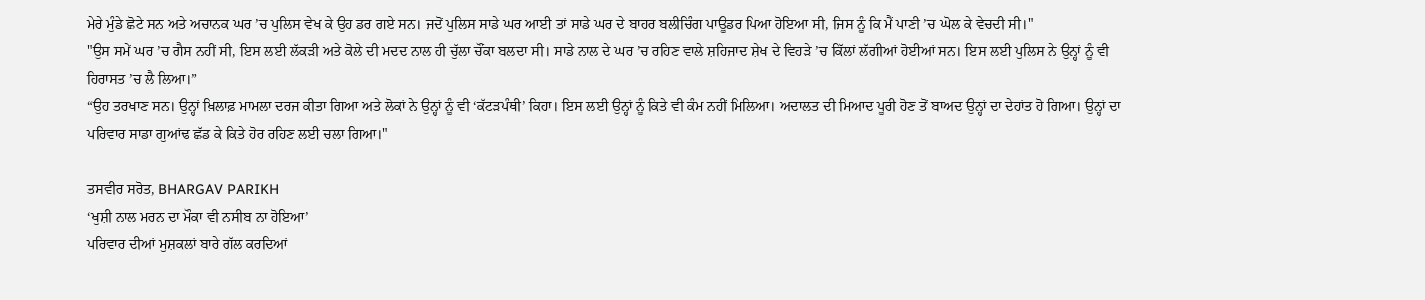ਮੇਰੇ ਮੁੰਡੇ ਛੋਟੇ ਸਨ ਅਤੇ ਅਚਾਨਕ ਘਰ ’ਚ ਪੁਲਿਸ ਵੇਖ ਕੇ ਉਹ ਡਰ ਗਏ ਸਨ। ਜਦੋਂ ਪੁਲਿਸ ਸਾਡੇ ਘਰ ਆਈ ਤਾਂ ਸਾਡੇ ਘਰ ਦੇ ਬਾਹਰ ਬਲੀਚਿੰਗ ਪਾਊਡਰ ਪਿਆ ਹੋਇਆ ਸੀ, ਜਿਸ ਨੂੰ ਕਿ ਮੈਂ ਪਾਣੀ ’ਚ ਘੋਲ ਕੇ ਵੇਚਦੀ ਸੀ।"
"ਉਸ ਸਮੇਂ ਘਰ ’ਚ ਗੈਸ ਨਹੀਂ ਸੀ, ਇਸ ਲਈ ਲੱਕੜੀ ਅਤੇ ਕੋਲੇ ਦੀ ਮਦਦ ਨਾਲ ਹੀ ਚੁੱਲਾ ਚੌਂਕਾ ਬਲਦਾ ਸੀ। ਸਾਡੇ ਨਾਲ ਦੇ ਘਰ ’ਚ ਰਹਿਣ ਵਾਲੇ ਸ਼ਹਿਜਾਦ ਸ਼ੇਖ ਦੇ ਵਿਹੜੇ ’ਚ ਕਿੱਲਾਂ ਲੱਗੀਆਂ ਹੋਈਆਂ ਸਨ। ਇਸ ਲਈ ਪੁਲਿਸ ਨੇ ਉਨ੍ਹਾਂ ਨੂੰ ਵੀ ਹਿਰਾਸਤ ’ਚ ਲੈ ਲਿਆ।”
“ਉਹ ਤਰਖਾਣ ਸਨ। ਉਨ੍ਹਾਂ ਖ਼ਿਲਾਫ਼ ਮਾਮਲਾ ਦਰਜ ਕੀਤਾ ਗਿਆ ਅਤੇ ਲੋਕਾਂ ਨੇ ਉਨ੍ਹਾਂ ਨੂੰ ਵੀ ‘ਕੱਟੜਪੰਥੀ’ ਕਿਹਾ। ਇਸ ਲਈ ਉਨ੍ਹਾਂ ਨੂੰ ਕਿਤੇ ਵੀ ਕੰਮ ਨਹੀਂ ਮਿਲਿਆ। ਅਦਾਲਤ ਦੀ ਮਿਆਦ ਪੂਰੀ ਹੋਣ ਤੋਂ ਬਾਅਦ ਉਨ੍ਹਾਂ ਦਾ ਦੇਹਾਂਤ ਹੋ ਗਿਆ। ਉਨ੍ਹਾਂ ਦਾ ਪਰਿਵਾਰ ਸਾਡਾ ਗੁਆਂਢ ਛੱਡ ਕੇ ਕਿਤੇ ਹੋਰ ਰਹਿਣ ਲਈ ਚਲਾ ਗਿਆ।"

ਤਸਵੀਰ ਸਰੋਤ, BHARGAV PARIKH
‘ਖੁਸ਼ੀ ਨਾਲ ਮਰਨ ਦਾ ਮੌਕਾ ਵੀ ਨਸੀਬ ਨਾ ਹੋਇਆ’
ਪਰਿਵਾਰ ਦੀਆਂ ਮੁਸ਼ਕਲਾਂ ਬਾਰੇ ਗੱਲ ਕਰਦਿਆਂ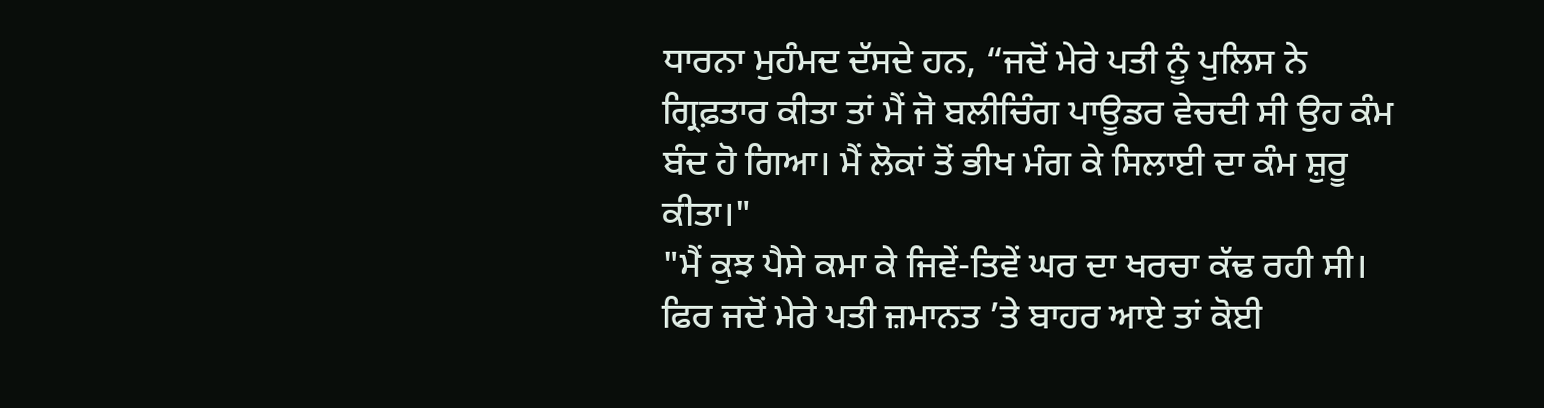ਧਾਰਨਾ ਮੁਹੰਮਦ ਦੱਸਦੇ ਹਨ, “ਜਦੋਂ ਮੇਰੇ ਪਤੀ ਨੂੰ ਪੁਲਿਸ ਨੇ ਗ੍ਰਿਫ਼ਤਾਰ ਕੀਤਾ ਤਾਂ ਮੈਂ ਜੋ ਬਲੀਚਿੰਗ ਪਾਊਡਰ ਵੇਚਦੀ ਸੀ ਉਹ ਕੰਮ ਬੰਦ ਹੋ ਗਿਆ। ਮੈਂ ਲੋਕਾਂ ਤੋਂ ਭੀਖ ਮੰਗ ਕੇ ਸਿਲਾਈ ਦਾ ਕੰਮ ਸ਼ੁਰੂ ਕੀਤਾ।"
"ਮੈਂ ਕੁਝ ਪੈਸੇ ਕਮਾ ਕੇ ਜਿਵੇਂ-ਤਿਵੇਂ ਘਰ ਦਾ ਖਰਚਾ ਕੱਢ ਰਹੀ ਸੀ। ਫਿਰ ਜਦੋਂ ਮੇਰੇ ਪਤੀ ਜ਼ਮਾਨਤ ’ਤੇ ਬਾਹਰ ਆਏ ਤਾਂ ਕੋਈ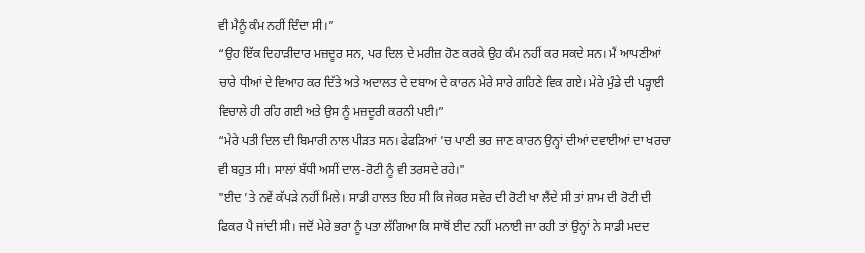ਵੀ ਮੈਨੂੰ ਕੰਮ ਨਹੀਂ ਦਿੰਦਾ ਸੀ।”
“ਉਹ ਇੱਕ ਦਿਹਾੜੀਦਾਰ ਮਜ਼ਦੂਰ ਸਨ, ਪਰ ਦਿਲ ਦੇ ਮਰੀਜ਼ ਹੋਣ ਕਰਕੇ ਉਹ ਕੰਮ ਨਹੀਂ ਕਰ ਸਕਦੇ ਸਨ। ਮੈਂ ਆਪਣੀਆਂ ਚਾਰੇ ਧੀਆਂ ਦੇ ਵਿਆਹ ਕਰ ਦਿੱਤੇ ਅਤੇ ਅਦਾਲਤ ਦੇ ਦਬਾਅ ਦੇ ਕਾਰਨ ਮੇਰੇ ਸਾਰੇ ਗਹਿਣੇ ਵਿਕ ਗਏ। ਮੇਰੇ ਮੁੰਡੇ ਦੀ ਪੜ੍ਹਾਈ ਵਿਚਾਲੇ ਹੀ ਰਹਿ ਗਈ ਅਤੇ ਉਸ ਨੂੰ ਮਜ਼ਦੂਰੀ ਕਰਨੀ ਪਈ।”
“ਮੇਰੇ ਪਤੀ ਦਿਲ ਦੀ ਬਿਮਾਰੀ ਨਾਲ ਪੀੜਤ ਸਨ। ਫੇਫੜਿਆਂ ’ਚ ਪਾਣੀ ਭਰ ਜਾਣ ਕਾਰਨ ਉਨ੍ਹਾਂ ਦੀਆਂ ਦਵਾਈਆਂ ਦਾ ਖਰਚਾ ਵੀ ਬਹੁਤ ਸੀ। ਸਾਲਾਂ ਬੱਧੀ ਅਸੀਂ ਦਾਲ-ਰੋਟੀ ਨੂੰ ਵੀ ਤਰਸਦੇ ਰਹੇ।"
"ਈਦ ’ਤੇ ਨਵੇਂ ਕੱਪੜੇ ਨਹੀਂ ਮਿਲੇ। ਸਾਡੀ ਹਾਲਤ ਇਹ ਸੀ ਕਿ ਜੇਕਰ ਸਵੇਰ ਦੀ ਰੋਟੀ ਖਾ ਲੈਂਦੇ ਸੀ ਤਾਂ ਸ਼ਾਮ ਦੀ ਰੋਟੀ ਦੀ ਫਿਕਰ ਪੈ ਜਾਂਦੀ ਸੀ। ਜਦੋਂ ਮੇਰੇ ਭਰਾ ਨੂੰ ਪਤਾ ਲੱਗਿਆ ਕਿ ਸਾਥੋਂ ਈਦ ਨਹੀਂ ਮਨਾਈ ਜਾ ਰਹੀ ਤਾਂ ਉਨ੍ਹਾਂ ਨੇ ਸਾਡੀ ਮਦਦ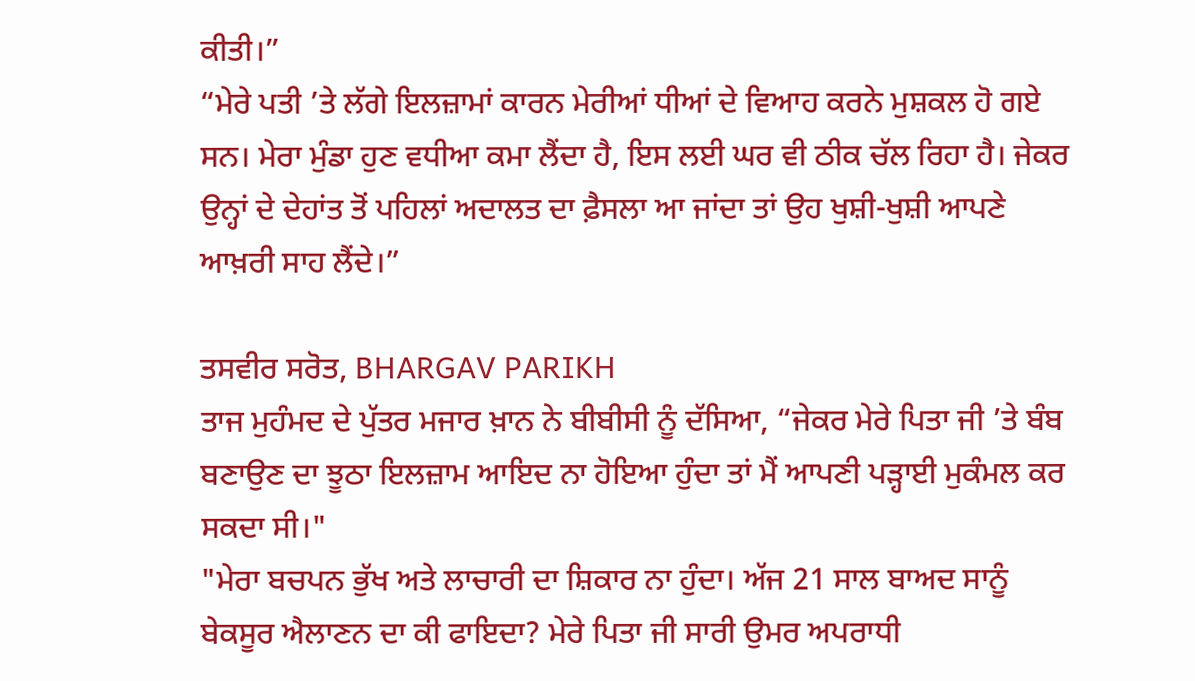ਕੀਤੀ।”
“ਮੇਰੇ ਪਤੀ ’ਤੇ ਲੱਗੇ ਇਲਜ਼ਾਮਾਂ ਕਾਰਨ ਮੇਰੀਆਂ ਧੀਆਂ ਦੇ ਵਿਆਹ ਕਰਨੇ ਮੁਸ਼ਕਲ ਹੋ ਗਏ ਸਨ। ਮੇਰਾ ਮੁੰਡਾ ਹੁਣ ਵਧੀਆ ਕਮਾ ਲੈਂਦਾ ਹੈ, ਇਸ ਲਈ ਘਰ ਵੀ ਠੀਕ ਚੱਲ ਰਿਹਾ ਹੈ। ਜੇਕਰ ਉਨ੍ਹਾਂ ਦੇ ਦੇਹਾਂਤ ਤੋਂ ਪਹਿਲਾਂ ਅਦਾਲਤ ਦਾ ਫ਼ੈਸਲਾ ਆ ਜਾਂਦਾ ਤਾਂ ਉਹ ਖੁਸ਼ੀ-ਖੁਸ਼ੀ ਆਪਣੇ ਆਖ਼ਰੀ ਸਾਹ ਲੈਂਦੇ।”

ਤਸਵੀਰ ਸਰੋਤ, BHARGAV PARIKH
ਤਾਜ ਮੁਹੰਮਦ ਦੇ ਪੁੱਤਰ ਮਜਾਰ ਖ਼ਾਨ ਨੇ ਬੀਬੀਸੀ ਨੂੰ ਦੱਸਿਆ, “ਜੇਕਰ ਮੇਰੇ ਪਿਤਾ ਜੀ ’ਤੇ ਬੰਬ ਬਣਾਉਣ ਦਾ ਝੂਠਾ ਇਲਜ਼ਾਮ ਆਇਦ ਨਾ ਹੋਇਆ ਹੁੰਦਾ ਤਾਂ ਮੈਂ ਆਪਣੀ ਪੜ੍ਹਾਈ ਮੁਕੰਮਲ ਕਰ ਸਕਦਾ ਸੀ।"
"ਮੇਰਾ ਬਚਪਨ ਭੁੱਖ ਅਤੇ ਲਾਚਾਰੀ ਦਾ ਸ਼ਿਕਾਰ ਨਾ ਹੁੰਦਾ। ਅੱਜ 21 ਸਾਲ ਬਾਅਦ ਸਾਨੂੰ ਬੇਕਸੂਰ ਐਲਾਣਨ ਦਾ ਕੀ ਫਾਇਦਾ? ਮੇਰੇ ਪਿਤਾ ਜੀ ਸਾਰੀ ਉਮਰ ਅਪਰਾਧੀ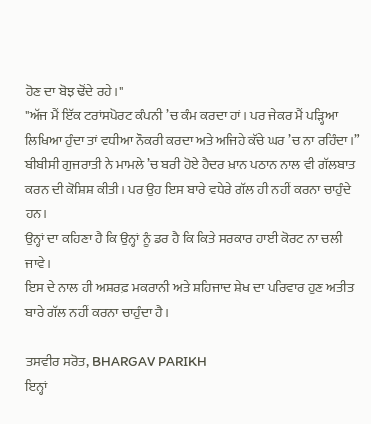ਹੋਣ ਦਾ ਬੋਝ ਢੋਂਦੇ ਰਹੇ।"
"ਅੱਜ ਮੈਂ ਇੱਕ ਟਰਾਂਸਪੋਰਟ ਕੰਪਨੀ ’ਚ ਕੰਮ ਕਰਦਾ ਹਾਂ। ਪਰ ਜੇਕਰ ਮੈਂ ਪੜ੍ਹਿਆ ਲਿਖਿਆ ਹੁੰਦਾ ਤਾਂ ਵਧੀਆ ਨੌਕਰੀ ਕਰਦਾ ਅਤੇ ਅਜਿਹੇ ਕੱਚੇ ਘਰ ’ਚ ਨਾ ਰਹਿੰਦਾ।”
ਬੀਬੀਸੀ ਗੁਜਰਾਤੀ ਨੇ ਮਾਮਲੇ ’ਚ ਬਰੀ ਹੋਏ ਹੈਦਰ ਖ਼ਾਨ ਪਠਾਨ ਨਾਲ ਵੀ ਗੱਲਬਾਤ ਕਰਨ ਦੀ ਕੋਸ਼ਿਸ਼ ਕੀਤੀ। ਪਰ ਉਹ ਇਸ ਬਾਰੇ ਵਧੇਰੇ ਗੱਲ ਹੀ ਨਹੀਂ ਕਰਨਾ ਚਾਹੁੰਦੇ ਹਨ।
ਉਨ੍ਹਾਂ ਦਾ ਕਹਿਣਾ ਹੈ ਕਿ ਉਨ੍ਹਾਂ ਨੂੰ ਡਰ ਹੈ ਕਿ ਕਿਤੇ ਸਰਕਾਰ ਹਾਈ ਕੋਰਟ ਨਾ ਚਲੀ ਜਾਵੇ।
ਇਸ ਦੇ ਨਾਲ ਹੀ ਅਸ਼ਰਫ਼ ਮਕਰਾਨੀ ਅਤੇ ਸ਼ਹਿਜਾਦ ਸ਼ੇਖ ਦਾ ਪਰਿਵਾਰ ਹੁਣ ਅਤੀਤ ਬਾਰੇ ਗੱਲ ਨਹੀਂ ਕਰਨਾ ਚਾਹੁੰਦਾ ਹੈ।

ਤਸਵੀਰ ਸਰੋਤ, BHARGAV PARIKH
ਇਨ੍ਹਾਂ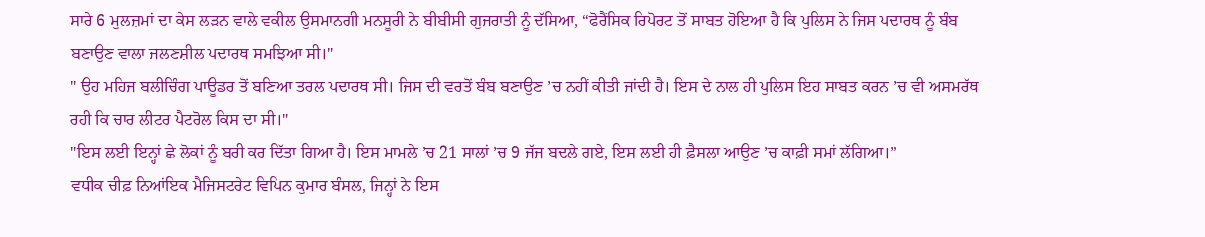ਸਾਰੇ 6 ਮੁਲਜ਼ਮਾਂ ਦਾ ਕੇਸ ਲੜਨ ਵਾਲੇ ਵਕੀਲ ਉਸਮਾਨਗੀ ਮਨਸੂਰੀ ਨੇ ਬੀਬੀਸੀ ਗੁਜਰਾਤੀ ਨੂੰ ਦੱਸਿਆ, “ਫੋਰੈਂਸਿਕ ਰਿਪੋਰਟ ਤੋਂ ਸਾਬਤ ਹੋਇਆ ਹੈ ਕਿ ਪੁਲਿਸ ਨੇ ਜਿਸ ਪਦਾਰਥ ਨੂੰ ਬੰਬ ਬਣਾਉਣ ਵਾਲਾ ਜਲਣਸ਼ੀਲ ਪਦਾਰਥ ਸਮਝਿਆ ਸੀ।"
" ਉਹ ਮਹਿਜ ਬਲੀਚਿੰਗ ਪਾਊਡਰ ਤੋਂ ਬਣਿਆ ਤਰਲ ਪਦਾਰਥ ਸੀ। ਜਿਸ ਦੀ ਵਰਤੋਂ ਬੰਬ ਬਣਾਉਣ ’ਚ ਨਹੀਂ ਕੀਤੀ ਜਾਂਦੀ ਹੈ। ਇਸ ਦੇ ਨਾਲ ਹੀ ਪੁਲਿਸ ਇਹ ਸਾਬਤ ਕਰਨ ’ਚ ਵੀ ਅਸਮਰੱਥ ਰਹੀ ਕਿ ਚਾਰ ਲੀਟਰ ਪੈਟਰੋਲ ਕਿਸ ਦਾ ਸੀ।"
"ਇਸ ਲਈ ਇਨ੍ਹਾਂ ਛੇ ਲੋਕਾਂ ਨੂੰ ਬਰੀ ਕਰ ਦਿੱਤਾ ਗਿਆ ਹੈ। ਇਸ ਮਾਮਲੇ ’ਚ 21 ਸਾਲਾਂ ’ਚ 9 ਜੱਜ ਬਦਲੇ ਗਏ, ਇਸ ਲਈ ਹੀ ਫ਼ੈਸਲਾ ਆਉਣ ’ਚ ਕਾਫ਼ੀ ਸਮਾਂ ਲੱਗਿਆ।”
ਵਧੀਕ ਚੀਫ਼ ਨਿਆਂਇਕ ਮੈਜਿਸਟਰੇਟ ਵਿਪਿਨ ਕੁਮਾਰ ਬੰਸਲ, ਜਿਨ੍ਹਾਂ ਨੇ ਇਸ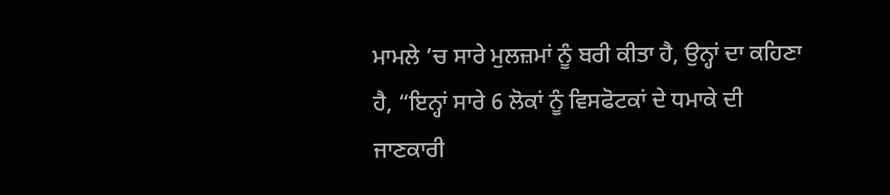ਮਾਮਲੇ ’ਚ ਸਾਰੇ ਮੁਲਜ਼ਮਾਂ ਨੂੰ ਬਰੀ ਕੀਤਾ ਹੈ, ਉਨ੍ਹਾਂ ਦਾ ਕਹਿਣਾ ਹੈ, “ਇਨ੍ਹਾਂ ਸਾਰੇ 6 ਲੋਕਾਂ ਨੂੰ ਵਿਸਫੋਟਕਾਂ ਦੇ ਧਮਾਕੇ ਦੀ ਜਾਣਕਾਰੀ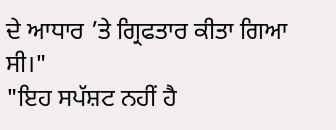ਦੇ ਆਧਾਰ ’ਤੇ ਗ੍ਰਿਫਤਾਰ ਕੀਤਾ ਗਿਆ ਸੀ।"
"ਇਹ ਸਪੱਸ਼ਟ ਨਹੀਂ ਹੈ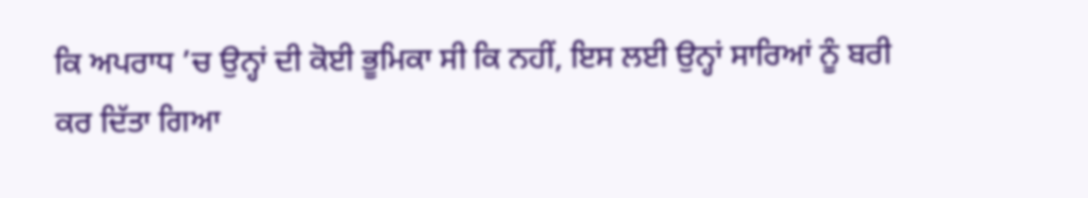ਕਿ ਅਪਰਾਧ ’ਚ ਉਨ੍ਹਾਂ ਦੀ ਕੋਈ ਭੂਮਿਕਾ ਸੀ ਕਿ ਨਹੀਂ, ਇਸ ਲਈ ਉਨ੍ਹਾਂ ਸਾਰਿਆਂ ਨੂੰ ਬਰੀ ਕਰ ਦਿੱਤਾ ਗਿਆ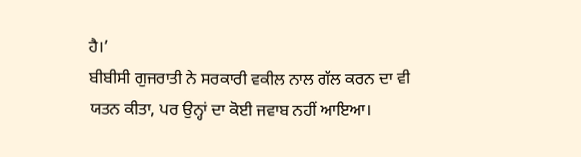ਹੈ।’
ਬੀਬੀਸੀ ਗੁਜਰਾਤੀ ਨੇ ਸਰਕਾਰੀ ਵਕੀਲ ਨਾਲ ਗੱਲ ਕਰਨ ਦਾ ਵੀ ਯਤਨ ਕੀਤਾ, ਪਰ ਉਨ੍ਹਾਂ ਦਾ ਕੋਈ ਜਵਾਬ ਨਹੀਂ ਆਇਆ।